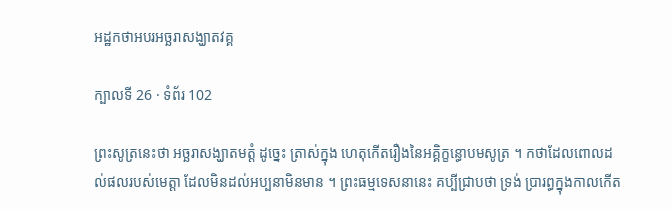អដ្ឋកថាអបរអច្ឆរាសង្ឃាតវគ្គ

ក្បាលទី 26 · ទំព័រ 102

ព្រះសូត្រនេះថា អច្ឆរាសង្ឃាតមត្តំ ដូច្នេះ ត្រាស់ក្នុង ហេតុកើតរឿងនៃអគ្គិក្ខន្ធោបមសូត្រ ។ កថាដែលពោលដល់ផលរបស់មេត្តា ដែលមិនដល់អប្បនាមិនមាន ។ ព្រះធម្មទេសនានេះ គប្បីជ្រាបថា ទ្រង់ ប្រារព្ធក្នុងកាលកើត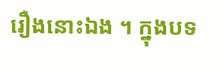រឿងនោះឯង ។ ក្នុងបទ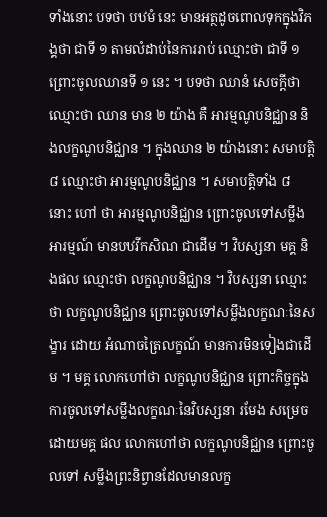ទាំងនោះ បទថា បឋមំ នេះ មានអត្ថដូចពោលទុកក្នុងវិភង្គថា ជាទី ១ តាមលំដាប់នៃការរាប់ ឈ្មោះថា ជាទី ១ ព្រោះចូលឈានទី ១ នេះ ។ បទថា ឈានំ សេចក្តីថា ឈ្មោះថា ឈាន មាន ២ យ៉ាង គឺ អារម្មណូបនិជ្ឈាន និងលក្ខណូបនិជ្ឈាន ។ ក្នុងឈាន ២ យ៉ាងនោះ សមាបត្តិ ៨ ឈ្មោះថា អារម្មណូបនិជ្ឈាន ។ សមាបត្តិទាំង ៨ នោះ ហៅ ថា អារម្មណូបនិជ្ឈាន ព្រោះចូលទៅសម្លឹងអារម្មណ៍ មានបឋវីកសិណ ជាដើម ។ វិបស្សនា មគ្គ និងផល ឈ្មោះថា លក្ខណូបនិជ្ឈាន ។ វិបស្សនា ឈ្មោះថា លក្ខណូបនិជ្ឈាន ព្រោះចូលទៅសម្លឹងលក្ខណៈនៃសង្ខារ ដោយ អំណាចត្រៃលក្ខណ៍ មានការមិនទៀងជាដើម ។ មគ្គ លោកហៅថា លក្ខណូបនិជ្ឈាន ព្រោះកិច្ចក្នុងការចូលទៅសម្លឹងលក្ខណៈនៃវិបស្សនា រមែង សម្រេចដោយមគ្គ ផល លោកហៅថា លក្ខណូបនិជ្ឈាន ព្រោះចូលទៅ សម្លឹងព្រះនិព្វានដែលមានលក្ខ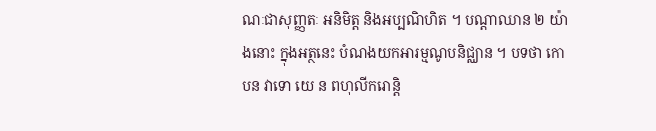ណៈជាសុញ្ញតៈ អនិមិត្ត និងអប្បណិហិត ។ បណ្តាឈាន ២ យ៉ាងនោះ ក្នុងអត្ថនេះ បំណងយកអារម្មណូបនិជ្ឈាន ។ បទថា កោ បន វាទោ យេ ន ពហុលីករោន្តិ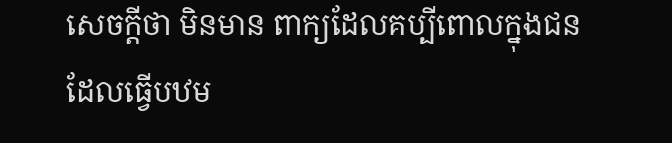សេចក្តីថា មិនមាន ពាក្យដែលគប្បីពោលក្នុងជនដែលធ្វើបឋម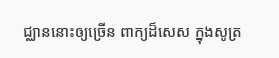ជ្ឈាននោះឲ្យច្រើន ពាក្យដ៏សេស ក្នុងសូត្រ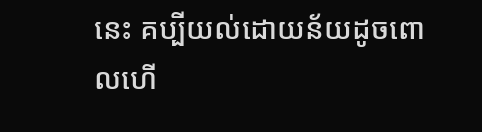នេះ គប្បីយល់ដោយន័យដូចពោលហើ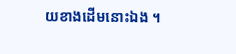យខាងដើមនោះឯង ។